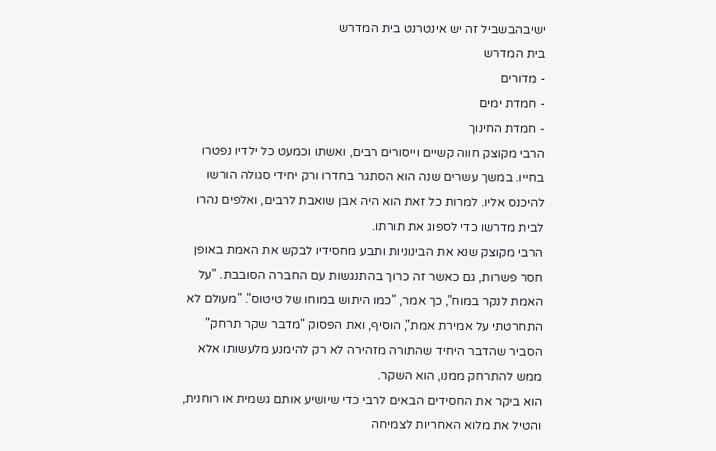ישיבהבשביל זה יש אינטרנט בית המדרש
בית המדרש
- מדורים
- חמדת ימים
- חמדת החינוך
הרבי מקוצק חווה קשיים וייסורים רבים, ואשתו וכמעט כל ילדיו נפטרו בחייו. במשך עשרים שנה הוא הסתגר בחדרו ורק יחידי סגולה הורשו להיכנס אליו. למרות כל זאת הוא היה אבן שואבת לרבים, ואלפים נהרו לבית מדרשו כדי לספוג את תורתו.
הרבי מקוצק שנא את הבינוניות ותבע מחסידיו לבקש את האמת באופן חסר פשרות, גם כאשר זה כרוך בהתנגשות עם החברה הסובבת. "על האמת לנקר במוח", כך אמר, "כמו היתוש במוחו של טיטוס". "מעולם לא התחרטתי על אמירת אמת", הוסיף, ואת הפסוק "מדבר שקר תרחק" הסביר שהדבר היחיד שהתורה מזהירה לא רק להימנע מלעשותו אלא ממש להתרחק ממנו, הוא השקר.
הוא ביקר את החסידים הבאים לרבי כדי שיושיע אותם גשמית או רוחנית, והטיל את מלוא האחריות לצמיחה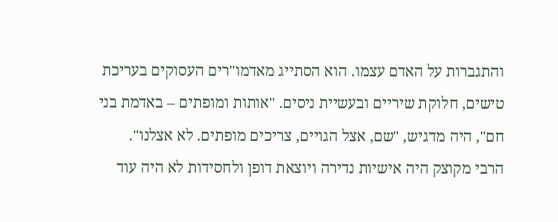והתגברות על האדם עצמו. הוא הסתייג מאדמו"רים העסוקים בעריכת טישים, חלוקת שיריים ובעשיית ניסים. "אותות ומופתים – באדמת בני חם", היה מדגיש, "שם, אצל הגויים, צריכים מופתים. לא אצלנו".
הרבי מקוצק היה אישיות נדירה ויוצאת דופן ולחסידות לא היה עוד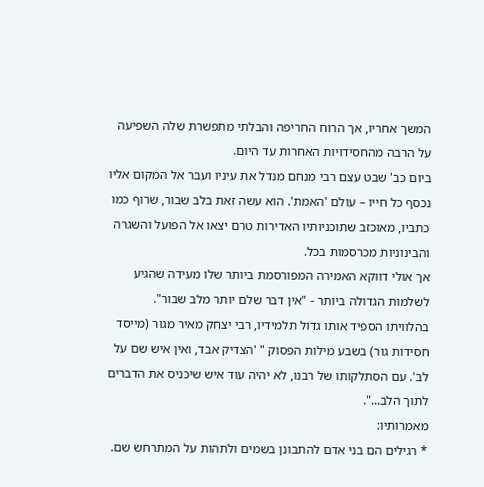המשך אחריו, אך הרוח החריפה והבלתי מתפשרת שלה השפיעה על הרבה מהחסידויות האחרות עד היום.
ביום כב' שבט עצם רבי מנחם מנדל את עיניו ועבר אל המקום אליו נכסף כל חייו – עולם 'האמת'. הוא עשה זאת בלב שבור, שרוף כמו כתביו, מאוכזב שתוכניותיו האדירות טרם יצאו אל הפועל והשגרה והבינוניות מכרסמות בכל.
אך אולי דווקא האמירה המפורסמת ביותר שלו מעידה שהגיע לשלמות הגדולה ביותר - "אין דבר שלם יותר מלב שבור".
בהלוויתו הספיד אותו גדול תלמידיו, רבי יצחק מאיר מגור (מייסד חסידות גור) בשבע מילות הפסוק " 'הצדיק אבד, ואין איש שם על לב'. עם הסתלקותו של רבנו, לא יהיה עוד איש שיכניס את הדברים לתוך הלב...".
מאמרותיו:
* רגילים הם בני אדם להתבונן בשמים ולתהות על המתרחש שם.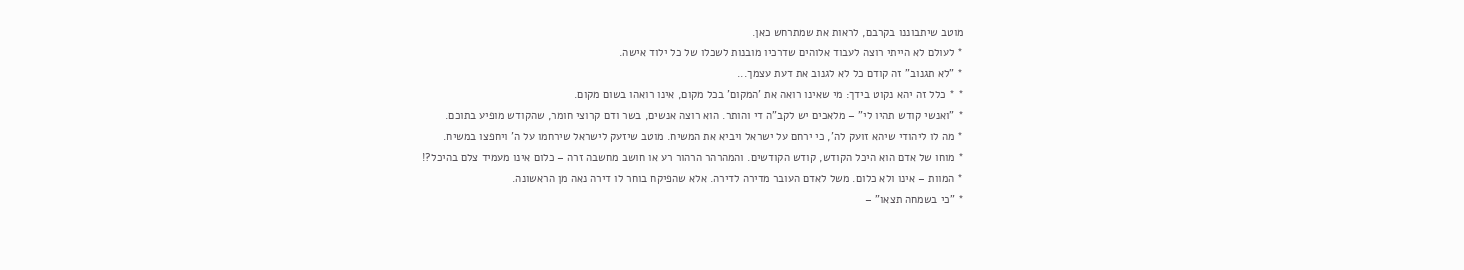מוטב שיתבוננו בקרבם, לראות את שמתרחש כאן.
* לעולם לא הייתי רוצה לעבוד אלוהים שדרכיו מובנות לשכלו של כל ילוד אישה.
* "לא תגנוב" זה קודם כל לא לגנוב את דעת עצמך...
* * כלל זה יהא נקוט בידך: מי שאינו רואה את 'המקום' בכל מקום, אינו רואהו בשום מקום.
* "ואנשי קודש תהיו לי" – מלאכים יש לקב"ה די והותר. הוא רוצה אנשים, בשר ודם קרוצי חומר, שהקודש מופיע בתוכם.
* מה לו ליהודי שיהא זועק לה', כי ירחם על ישראל ויביא את המשיח. מוטב שיזעק לישראל שירחמו על ה' ויחפצו במשיח.
* מוחו של אדם הוא היכל הקודש, קודש הקודשים. והמהרהר הרהור רע או חושב מחשבה זרה – כלום אינו מעמיד צלם בהיכל?!
* המוות – אינו ולא כלום. משל לאדם העובר מדירה לדירה. אלא שהפיקח בוחר לו דירה נאה מן הראשונה.
* "כי בשמחה תצאו" –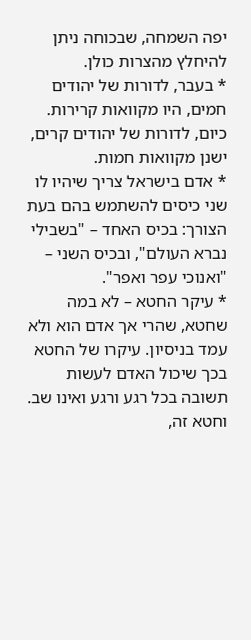יפה השמחה, שבכוחה ניתן להיחלץ מהצרות כולן.
* בעבר, לדורות של יהודים חמים, היו מקוואות קרירות. כיום, לדורות של יהודים קרים, ישנן מקוואות חמות.
* אדם בישראל צריך שיהיו לו שני כיסים להשתמש בהם בעת הצורך: בכיס האחד – "בשבילי נברא העולם", ובכיס השני – "ואנוכי עפר ואפר".
* עיקר החטא – לא במה שחטא, שהרי אך אדם הוא ולא עמד בניסיון. עיקרו של החטא בכך שיכול האדם לעשות תשובה בכל רגע ורגע ואינו שב. וחטא זה,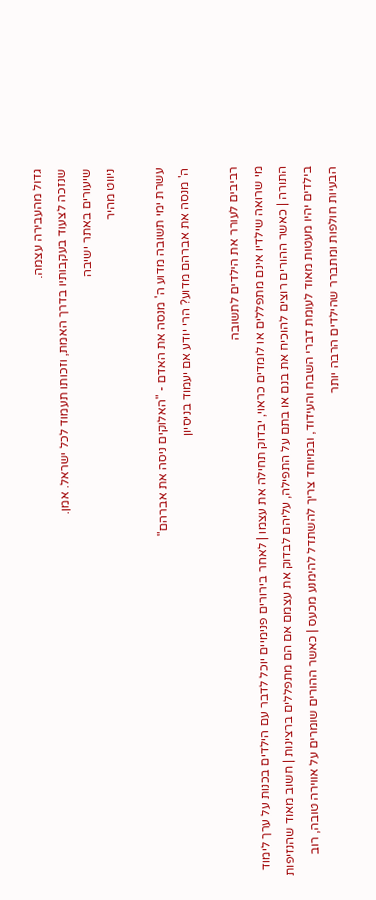גדול מהעבירה עצמה.
שנזכה לצעוד בעקבותיו בדרך האמת, וזכותו תעמוד לכל ישראל. אמן.
שיעורים באתר ישיבה
ניווט מהיר

עשרת ימי תשובה מדוע ה' מנסה את האדם - "האלוקים ניסה את אברהם"
ה' מנסה את אברהם מדוע? הרי יודע אם יעמוד בניסיון

רביבים לעורר את הילדים לתשובה
מי שרואה שילדיו אינם מתפללים או לומדים כראוי, יבדוק תחילה את עצמו | לאחר בירורים פנימיים יוכל לדבר עם הילדים בכנות על ערך לימוד התורה | כאשר ההורים רוצים להוכיח את בנם או בתם על התפילה, עליהם לבדוק את עצמם אם הם מתפללים ברצינות | חשוב מאוד שהנזיפות בילדים יהיו מעטות מאוד לעומת דברי השבח והעידוד, ובמיוחד צריך להשתדל להימנע מכעס | כאשר ההורים שומרים על אווירה טובה, רוב הבעיות חולפות ומתברר שהילדים הרבה יותר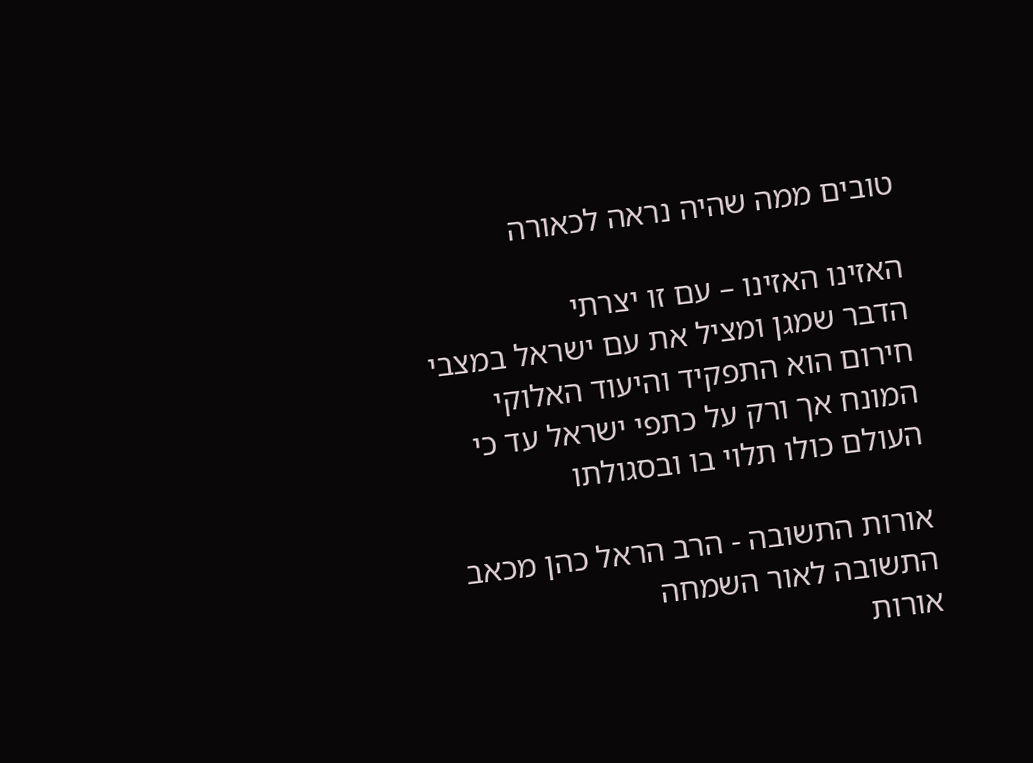טובים ממה שהיה נראה לכאורה

האזינו האזינו – עם זו יצרתי
הדבר שמגן ומציל את עם ישראל במצבי חירום הוא התפקיד והיעוד האלוקי המונח אך ורק על כתפי ישראל עד כי העולם כולו תלוי בו ובסגולתו

אורות התשובה - הרב הראל כהן מכאב התשובה לאור השמחה
אורות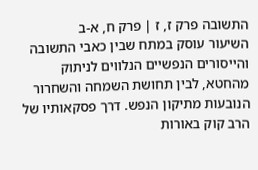התשובה פרק ז, ז | פרק ח, א-ב
השיעור עוסק במתח שבין כאבי התשובה והייסורים הנפשיים הנלווים לניתוק מהחטא, לבין תחושת השמחה והשחרור הנובעות מתיקון הנפש. דרך פסקאותיו של הרב קוק באורות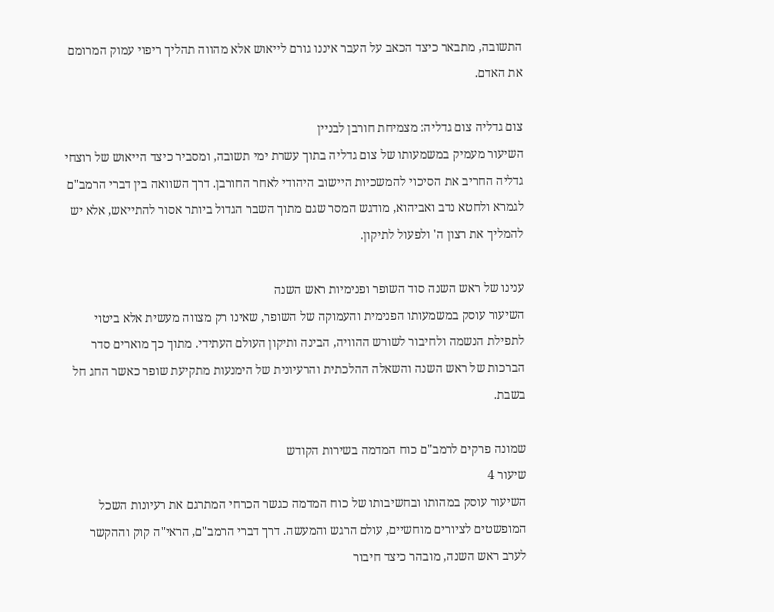התשובה, מתבאר כיצד הכאב על העבר איננו גורם לייאוש אלא מהווה תהליך ריפוי עמוק המרומם את האדם.

צום גדליה צום גדליה: מצמיחת חורבן לבניין
השיעור מעמיק במשמעותו של צום גדליה בתוך עשרת ימי תשובה, ומסביר כיצד הייאוש של רוצחי גדליה החריב את הסיכוי להמשכיות היישוב היהודי לאחר החורבן. דרך השוואה בין דברי הרמב"ם לגמרא ולחטא נדב ואביהוא, מודגש המסר שגם מתוך השבר הגדול ביותר אסור להתייאש, אלא יש להמליך את רצון ה' ולפעול לתיקון.

ענינו של ראש השנה סוד השופר ופנימיות ראש השנה
השיעור עוסק במשמעותו הפנימית והעמוקה של השופר, שאינו רק מצווה מעשית אלא ביטוי לתפילת הנשמה ולחיבור לשורש ההוויה, הבינה ותיקון העולם העתידי. מתוך כך מוארים סדר הברכות של ראש השנה והשאלה ההלכתית והרעיונית של הימנעות מתקיעת שופר כאשר החג חל בשבת.

שמונה פרקים לרמב"ם כוח המדמה בשירות הקודש
שיעור 4
השיעור עוסק במהותו ובחשיבותו של כוח המדמה כגשר הכרחי המתרגם את רעיונות השכל המופשטים לציורים מוחשיים, עולם הרגש והמעשה. דרך דברי הרמב"ם, הראי"ה קוק וההקשר לערב ראש השנה, מובהר כיצד חיבור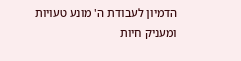הדמיון לעבודת ה' מונע טעויות ומעניק חיות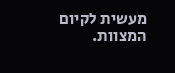מעשית לקיום המצוות.